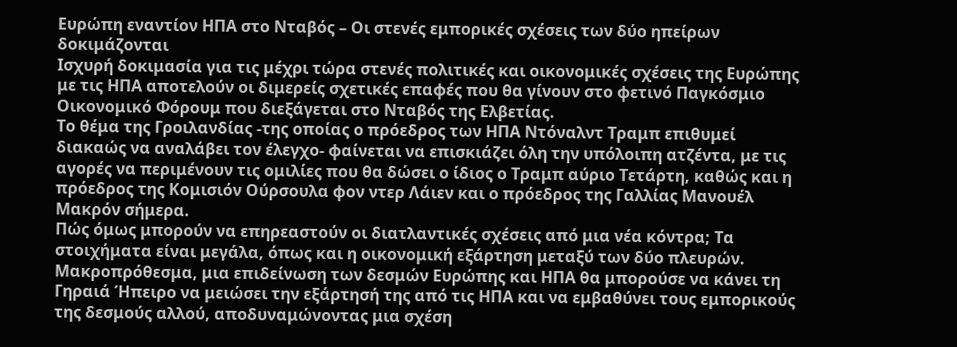Ευρώπη εναντίον ΗΠΑ στο Νταβός – Οι στενές εμπορικές σχέσεις των δύο ηπείρων δοκιμάζονται
Ισχυρή δοκιμασία για τις μέχρι τώρα στενές πολιτικές και οικονομικές σχέσεις της Ευρώπης με τις ΗΠΑ αποτελούν οι διμερείς σχετικές επαφές που θα γίνουν στο φετινό Παγκόσμιο Οικονομικό Φόρουμ που διεξάγεται στο Νταβός της Ελβετίας.
Το θέμα της Γροιλανδίας -της οποίας ο πρόεδρος των ΗΠΑ Ντόναλντ Τραμπ επιθυμεί διακαώς να αναλάβει τον έλεγχο- φαίνεται να επισκιάζει όλη την υπόλοιπη ατζέντα, με τις αγορές να περιμένουν τις ομιλίες που θα δώσει ο ίδιος ο Τραμπ αύριο Τετάρτη, καθώς και η πρόεδρος της Κομισιόν Ούρσουλα φον ντερ Λάιεν και ο πρόεδρος της Γαλλίας Μανουέλ Μακρόν σήμερα.
Πώς όμως μπορούν να επηρεαστούν οι διατλαντικές σχέσεις από μια νέα κόντρα; Τα στοιχήματα είναι μεγάλα, όπως και η οικονομική εξάρτηση μεταξύ των δύο πλευρών.
Μακροπρόθεσμα, μια επιδείνωση των δεσμών Ευρώπης και ΗΠΑ θα μπορούσε να κάνει τη Γηραιά Ήπειρο να μειώσει την εξάρτησή της από τις ΗΠΑ και να εμβαθύνει τους εμπορικούς της δεσμούς αλλού, αποδυναμώνοντας μια σχέση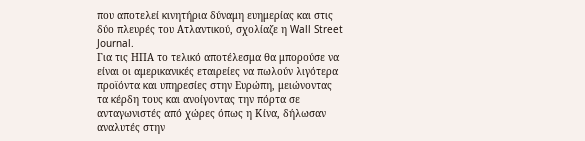που αποτελεί κινητήρια δύναμη ευημερίας και στις δύο πλευρές του Ατλαντικού, σχολίαζε η Wall Street Journal.
Για τις ΗΠΑ το τελικό αποτέλεσμα θα μπορούσε να είναι οι αμερικανικές εταιρείες να πωλούν λιγότερα προϊόντα και υπηρεσίες στην Ευρώπη, μειώνοντας τα κέρδη τους και ανοίγοντας την πόρτα σε ανταγωνιστές από χώρες όπως η Κίνα, δήλωσαν αναλυτές στην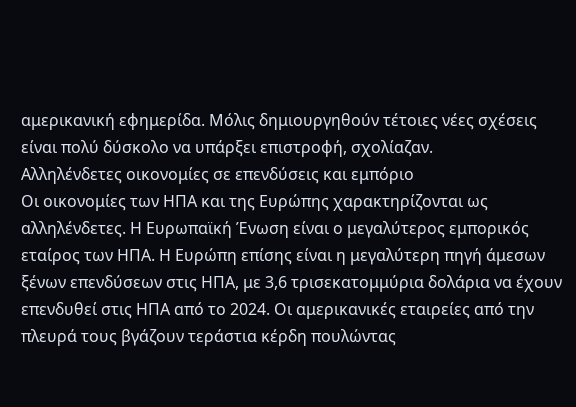αμερικανική εφημερίδα. Μόλις δημιουργηθούν τέτοιες νέες σχέσεις είναι πολύ δύσκολο να υπάρξει επιστροφή, σχολίαζαν.
Αλληλένδετες οικονομίες σε επενδύσεις και εμπόριο
Οι οικονομίες των ΗΠΑ και της Ευρώπης χαρακτηρίζονται ως αλληλένδετες. Η Ευρωπαϊκή Ένωση είναι ο μεγαλύτερος εμπορικός εταίρος των ΗΠΑ. Η Ευρώπη επίσης είναι η μεγαλύτερη πηγή άμεσων ξένων επενδύσεων στις ΗΠΑ, με 3,6 τρισεκατομμύρια δολάρια να έχουν επενδυθεί στις ΗΠΑ από το 2024. Οι αμερικανικές εταιρείες από την πλευρά τους βγάζουν τεράστια κέρδη πουλώντας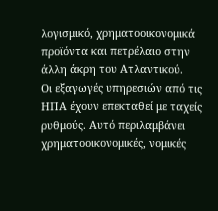λογισμικό, χρηματοοικονομικά προϊόντα και πετρέλαιο στην άλλη άκρη του Ατλαντικού.
Οι εξαγωγές υπηρεσιών από τις ΗΠΑ έχουν επεκταθεί με ταχείς ρυθμούς. Αυτό περιλαμβάνει χρηματοοικονομικές, νομικές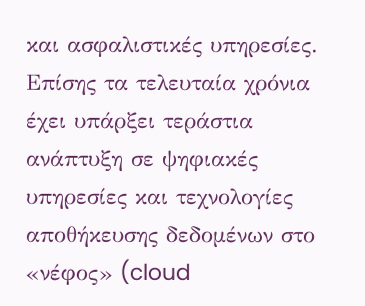και ασφαλιστικές υπηρεσίες. Επίσης τα τελευταία χρόνια έχει υπάρξει τεράστια ανάπτυξη σε ψηφιακές υπηρεσίες και τεχνολογίες αποθήκευσης δεδομένων στο «νέφος» (cloud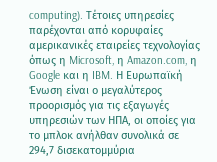computing). Τέτοιες υπηρεσίες παρέχονται από κορυφαίες αμερικανικές εταιρείες τεχνολογίας όπως η Microsoft, η Amazon.com, η Google και η IBM. Η Ευρωπαϊκή Ένωση είναι ο μεγαλύτερος προορισμός για τις εξαγωγές υπηρεσιών των ΗΠΑ, οι οποίες για το μπλοκ ανήλθαν συνολικά σε 294,7 δισεκατομμύρια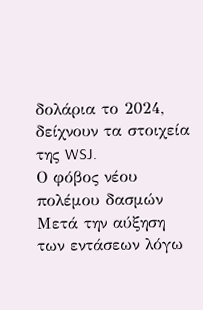δολάρια το 2024, δείχνουν τα στοιχεία της WSJ.
Ο φόβος νέου πολέμου δασμών
Μετά την αύξηση των εντάσεων λόγω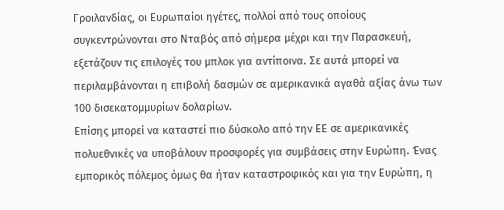Γροιλανδίας, οι Ευρωπαίοι ηγέτες, πολλοί από τους οποίους συγκεντρώνονται στο Νταβός από σήμερα μέχρι και την Παρασκευή, εξετάζουν τις επιλογές του μπλοκ για αντίποινα. Σε αυτά μπορεί να περιλαμβάνονται η επιβολή δασμών σε αμερικανικά αγαθά αξίας άνω των 100 δισεκατομμυρίων δολαρίων.
Επίσης μπορεί να καταστεί πιο δύσκολο από την ΕΕ σε αμερικανικές πολυεθνικές να υποβάλουν προσφορές για συμβάσεις στην Ευρώπη. Ένας εμπορικός πόλεμος όμως θα ήταν καταστροφικός και για την Ευρώπη, η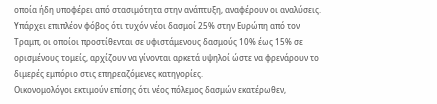οποία ήδη υποφέρει από στασιμότητα στην ανάπτυξη, αναφέρουν οι αναλύσεις.
Υπάρχει επιπλέον φόβος ότι τυχόν νέοι δασμοί 25% στην Ευρώπη από τον Τραμπ, οι οποίοι προστίθενται σε υφιστάμενους δασμούς 10% έως 15% σε ορισμένους τομείς, αρχίζουν να γίνονται αρκετά υψηλοί ώστε να φρενάρουν το διμερές εμπόριο στις επηρεαζόμενες κατηγορίες.
Οικονομολόγοι εκτιμούν επίσης ότι νέος πόλεμος δασμών εκατέρωθεν,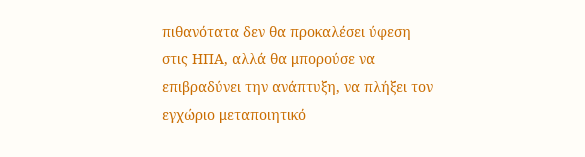πιθανότατα δεν θα προκαλέσει ύφεση στις ΗΠΑ, αλλά θα μπορούσε να επιβραδύνει την ανάπτυξη, να πλήξει τον εγχώριο μεταποιητικό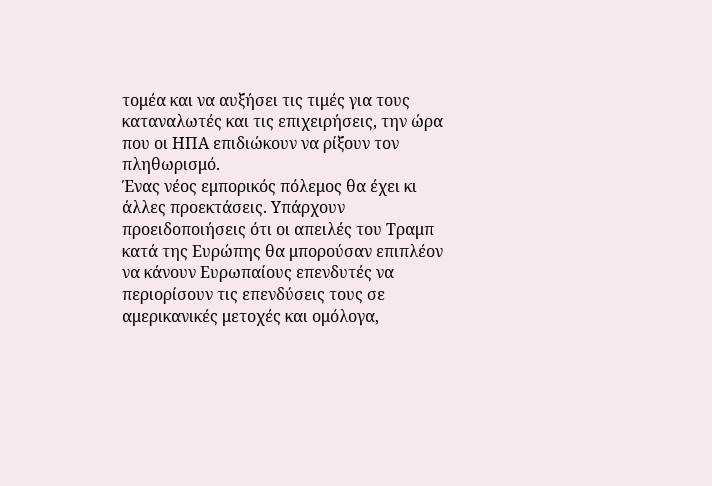τομέα και να αυξήσει τις τιμές για τους καταναλωτές και τις επιχειρήσεις, την ώρα που οι ΗΠΑ επιδιώκουν να ρίξουν τον πληθωρισμό.
Ένας νέος εμπορικός πόλεμος θα έχει κι άλλες προεκτάσεις. Υπάρχουν προειδοποιήσεις ότι οι απειλές του Τραμπ κατά της Ευρώπης θα μπορούσαν επιπλέον να κάνουν Ευρωπαίους επενδυτές να περιορίσουν τις επενδύσεις τους σε αμερικανικές μετοχές και ομόλογα,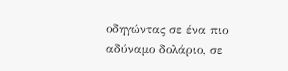οδηγώντας σε ένα πιο αδύναμο δολάριο, σε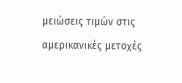μειώσεις τιμών στις αμερικανικές μετοχές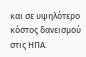και σε υψηλότερο κόστος δανεισμού στις ΗΠΑ.